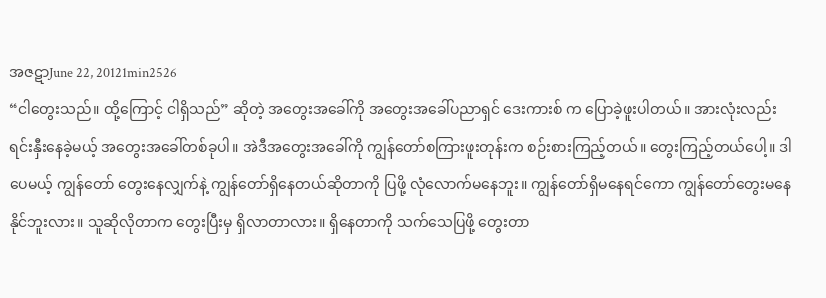အဇဋာJune 22, 20121min2526
“ငါတွေးသည်။ ထို့ကြောင့် ငါရှိသည်” ဆိုတဲ့ အတွေးအခေါ်ကို အတွေးအခေါ်ပညာရှင် ဒေးကားစ် က ပြောခဲ့ဖူးပါတယ်။ အားလုံးလည်း ရင်းနှီးနေခဲ့မယ့် အတွေးအခေါ်တစ်ခုပါ။ အဲဒီအတွေးအခေါ်ကို ကျွန်တော်စကြားဖူးတုန်းက စဉ်းစားကြည့်တယ်။ တွေးကြည့်တယ်ပေါ့။ ဒါပေမယ့် ကျွန်တော် တွေးနေလျှက်နဲ့ ကျွန်တော်ရှိနေတယ်ဆိုတာကို ပြဖို့ လုံလောက်မနေဘူး။ ကျွန်တော်ရှိမနေရင်ကော ကျွန်တော်တွေးမနေနိုင်ဘူးလား။ သူဆိုလိုတာက တွေးပြီးမှ ရှိလာတာလား။ ရှိနေတာကို သက်သေပြဖို့ တွေးတာ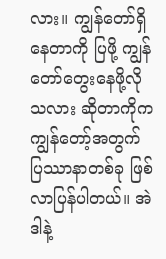လား။ ကျွန်တော်ရှိနေတာကို ပြဖို့ ကျွန်တော်တွေးနေဖို့လိုသလား ဆိုတာကိုက ကျွန်တော့်အတွက် ပြဿာနာတစ်ခု ဖြစ်လာပြန်ပါတယ်။ အဲဒါနဲ့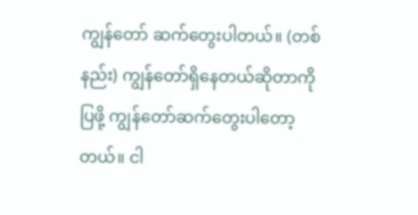ကျွန်တော် ဆက်တွေးပါတယ်။ (တစ်နည်း) ကျွန်တော်ရှိနေတယ်ဆိုတာကို ပြဖို့ ကျွန်တော်ဆက်တွေးပါတော့တယ်။ ငါ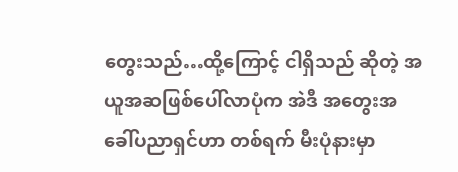တွေးသည်…ထို့ကြောင့် ငါရှိသည် ဆိုတဲ့ အယူအဆဖြစ်ပေါ်လာပုံက အဲဒီ အတွေးအခေါ်ပညာရှင်ဟာ တစ်ရက် မီးပုံနားမှာ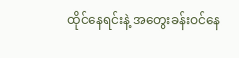ထိုင်နေရင်းနဲ့ အတွေးခန်းဝင်နေ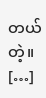တယ် တဲ့။ […]